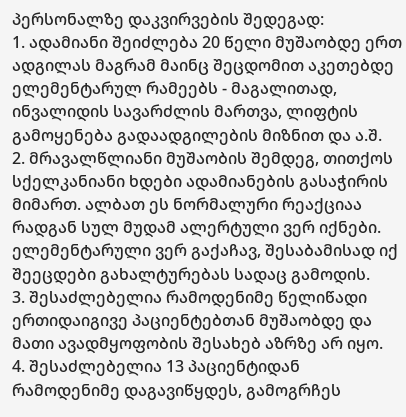პერსონალზე დაკვირვების შედეგად:
1. ადამიანი შეიძლება 20 წელი მუშაობდე ერთ ადგილას მაგრამ მაინც შეცდომით აკეთებდე ელემენტარულ რამეებს - მაგალითად, ინვალიდის სავარძლის მართვა, ლიფტის გამოყენება გადაადგილების მიზნით და ა.შ.
2. მრავალწლიანი მუშაობის შემდეგ, თითქოს სქელკანიანი ხდები ადამიანების გასაჭირის მიმართ. ალბათ ეს ნორმალური რეაქციაა რადგან სულ მუდამ ალერტული ვერ იქნები. ელემენტარული ვერ გაქაჩავ, შესაბამისად იქ შეეცდები გახალტურებას სადაც გამოდის.
3. შესაძლებელია რამოდენიმე წელიწადი ერთიდაიგივე პაციენტებთან მუშაობდე და მათი ავადმყოფობის შესახებ აზრზე არ იყო.
4. შესაძლებელია 13 პაციენტიდან რამოდენიმე დაგავიწყდეს, გამოგრჩეს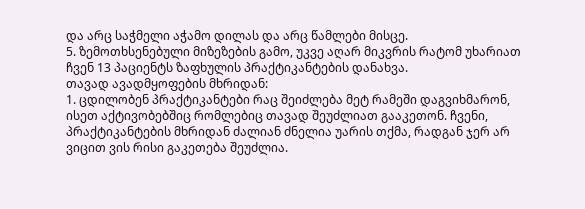და არც საჭმელი აჭამო დილას და არც წამლები მისცე.
5. ზემოთხსენებული მიზეზების გამო, უკვე აღარ მიკვრის რატომ უხარიათ ჩვენ 13 პაციენტს ზაფხულის პრაქტიკანტების დანახვა.
თავად ავადმყოფების მხრიდან:
1. ცდილობენ პრაქტიკანტები რაც შეიძლება მეტ რამეში დაგვიხმარონ, ისეთ აქტივობებშიც რომლებიც თავად შეუძლიათ გააკეთონ. ჩვენი, პრაქტიკანტების მხრიდან ძალიან ძნელია უარის თქმა, რადგან ჯერ არ ვიცით ვის რისი გაკეთება შეუძლია.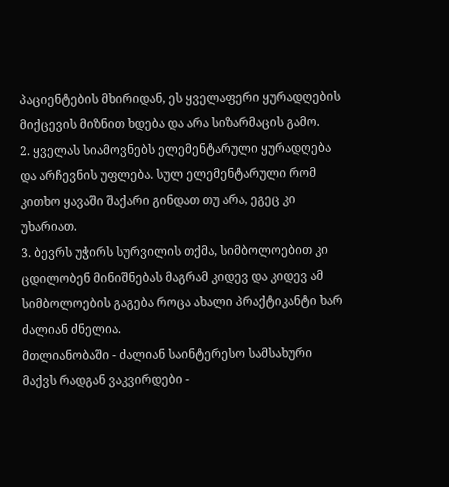პაციენტების მხირიდან, ეს ყველაფერი ყურადღების მიქცევის მიზნით ხდება და არა სიზარმაცის გამო.
2. ყველას სიამოვნებს ელემენტარული ყურადღება და არჩევნის უფლება. სულ ელემენტარული რომ კითხო ყავაში შაქარი გინდათ თუ არა, ეგეც კი უხარიათ.
3. ბევრს უჭირს სურვილის თქმა, სიმბოლოებით კი ცდილობენ მინიშნებას მაგრამ კიდევ და კიდევ ამ სიმბოლოების გაგება როცა ახალი პრაქტიკანტი ხარ ძალიან ძნელია.
მთლიანობაში - ძალიან საინტერესო სამსახური მაქვს რადგან ვაკვირდები -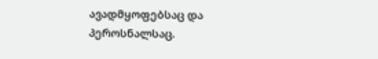ავადმყოფებსაც და პეროსნალსაც.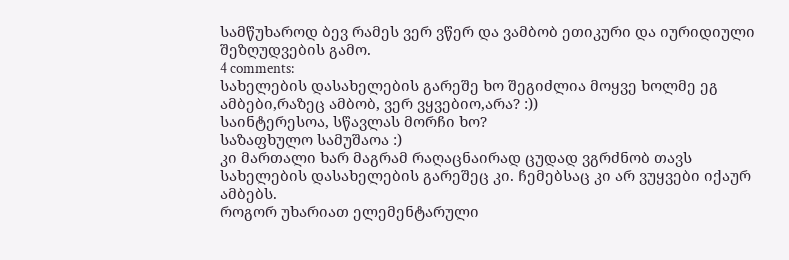სამწუხაროდ ბევ რამეს ვერ ვწერ და ვამბობ ეთიკური და იურიდიული შეზღუდვების გამო.
4 comments:
სახელების დასახელების გარეშე ხო შეგიძლია მოყვე ხოლმე ეგ ამბები,რაზეც ამბობ, ვერ ვყვებიო,არა? :))
საინტერესოა, სწავლას მორჩი ხო?
საზაფხულო სამუშაოა :)
კი მართალი ხარ მაგრამ რაღაცნაირად ცუდად ვგრძნობ თავს სახელების დასახელების გარეშეც კი. ჩემებსაც კი არ ვუყვები იქაურ ამბებს.
როგორ უხარიათ ელემენტარული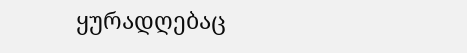ყურადღებაც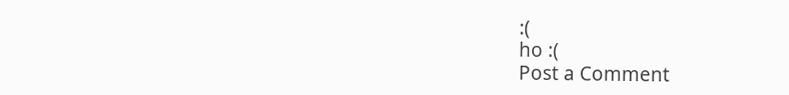:(
ho :(
Post a Comment